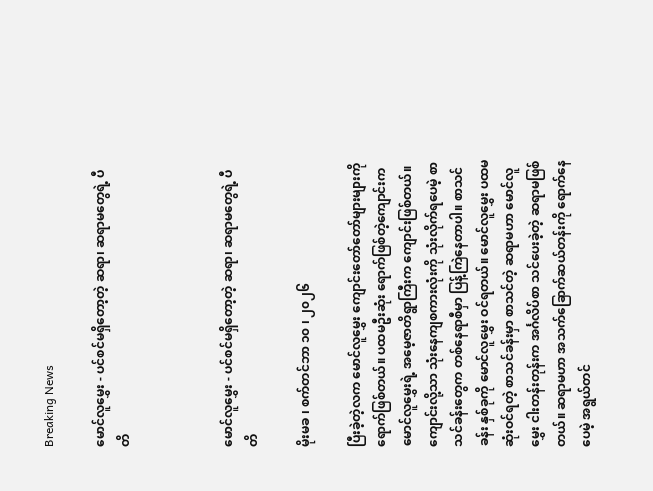Breaking News

မောင်လူမွှေး - ပင်စင်မရှိတော့တဲ့ ဆရာ၊ ဆရာမတွေရဲ့ ပီတိ



မောင်လူမွှေး - ပင်စင်မရှိတော့တဲ့ ဆရာ၊ ဆရာမတွေရဲ့ ပီတိ

မိုးမခ ၊ စက်တင်ဘာ ၁၀ ၊ ၂၀၂၆

ပြီးခဲ့တဲ့လက မောင်လူမွှေး ကျောင်းတော်တော်များများကို ရောက်ဖြစ်တယ်။ ပထမဦးဆုံး ရောက်ဖြစ်တဲ့ကျောင်းက မောင်လူမွှေးရဲ့ အမေ့ဇာတိရွာကြီးက ကျောင်းဖြစ်တယ်။ ကျောင်းလို့သာ သုံးနေကျစကားလုံးကို သုံးလိုက်ရပေမဲ့ စာသင်ခန်းတွေက တစ်နေရာစီမှာ ပြန့်ကြဲနေတာပါ။ စာသင်ခန်း နှစ်ခုကို မောင်လူမွှေး ဝင်ရတယ်။ မောင်လူမွှေး ပထမဆုံးဝင်ရတဲ့ စာသင်ခန်းမှာ စာသင်တဲ့ ဆရာမဟာ မောင်လူမွှေး ငါးတန်းတုန်းက အင်္ဂလိပ်စာ သင်ပေးခဲ့တဲ့ ဆရာမဖြစ်တယ်။ ဆရာမဟာ အသက်ခြောက်ဆယ်တန်းကို ရောက်နေပေမဲ့ အရွယ်တင်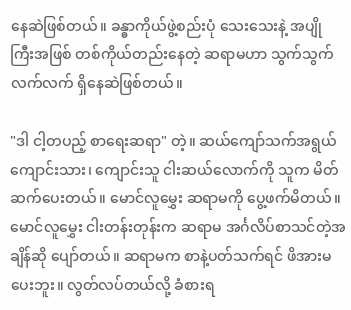နေဆဲဖြစ်တယ်။ ခန္ဓာကိုယ်ဖွဲ့စည်းပုံ သေးသေးနဲ့ အပျိုကြီးအဖြစ် တစ်ကိုယ်တည်းနေတဲ့ ဆရာမဟာ သွက်သွက်လက်လက် ရှိနေဆဲဖြစ်တယ်။

"ဒါ ငါ့တပည့် စာရေးဆရာ" တဲ့။ ဆယ်ကျော်သက်အရွယ် ကျောင်းသား၊ ကျောင်းသူ ငါးဆယ်လောက်ကို သူက မိတ်ဆက်ပေးတယ်။ မောင်လူမွှေး ဆရာမကို ပွေ့ဖက်မိတယ်။ မောင်လူမွှေး ငါးတန်းတုန်းက ဆရာမ အင်္ဂလိပ်စာသင်တဲ့အချိန်ဆို ပျော်တယ်။ ဆရာမက စာနဲ့ပတ်သက်ရင် ဖိအားမပေးဘူး။ လွတ်လပ်တယ်လို့ ခံစားရ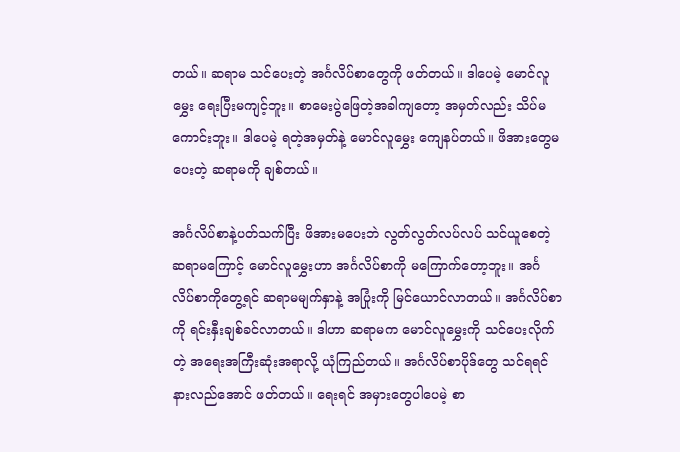တယ်။ ဆရာမ သင်ပေးတဲ့ အင်္ဂလိပ်စာတွေကို ဖတ်တယ်။ ဒါပေမဲ့ မောင်လူမွှေး ရေးပြီးမကျင့်ဘူး။ စာမေးပွဲဖြေတဲ့အခါကျတော့ အမှတ်လည်း သိပ်မကောင်းဘူး။ ဒါပေမဲ့ ရတဲ့အမှတ်နဲ့ မောင်လူမွှေး ကျေနပ်တယ်။ ဖိအားတွေမပေးတဲ့ ဆရာမကို ချစ်တယ်။

အင်္ဂလိပ်စာနဲ့ပတ်သက်ပြီး ဖိအားမပေးဘဲ လွတ်လွတ်လပ်လပ် သင်ယူစေတဲ့ ဆရာမကြောင့် မောင်လူမွှေးဟာ အင်္ဂလိပ်စာကို မကြောက်တော့ဘူး။ အင်္ဂလိပ်စာကိုတွေ့ရင် ဆရာမမျက်နှာနဲ့ အပြုံးကို မြင်ယောင်လာတယ်။ အင်္ဂလိပ်စာကို ရင်းနှီးချစ်ခင်လာတယ်။ ဒါဟာ ဆရာမက မောင်လူမွှေးကို သင်ပေးလိုက်တဲ့ အရေးအကြီးဆုံးအရာလို့ ယုံကြည်တယ်။ အင်္ဂလိပ်စာပိုဒ်တွေ သင်ရရင် နားလည်အောင် ဖတ်တယ်။ ရေးရင် အမှားတွေပါပေမဲ့ စာ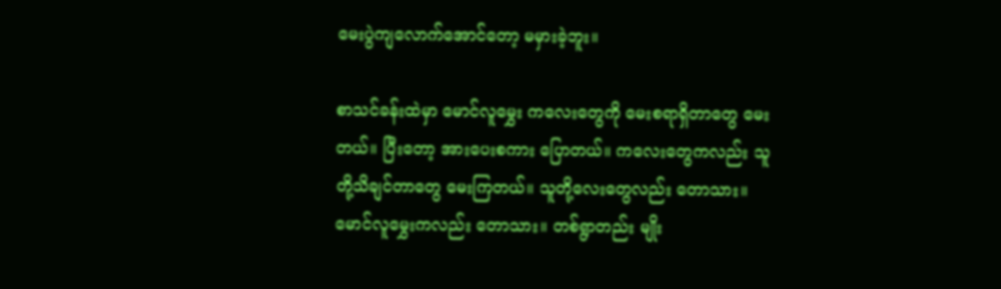မေးပွဲကျလောက်အောင်တော့ မမှားခဲ့ဘူး။

စာသင်ခန်းထဲမှာ မောင်လူမွှေး ကလေးတွေကို မေးစရာရှိတာတွေ မေးတယ်။ ပြီးတော့ အားပေးစကား ပြောတယ်။ ကလေးတွေကလည်း သူတို့သိချင်တာတွေ မေးကြတယ်။ သူတို့လေးတွေလည်း တောသား။ မောင်လူမွှေးကလည်း တောသား။ တစ်ရွာတည်း မျိုး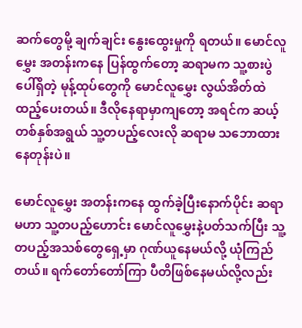ဆက်တွေမို့ ချက်ချင်း နွေးထွေးမှုကို ရတယ်။ မောင်လူမွှေး အတန်းကနေ ပြန်ထွက်တော့ ဆရာမက သူ့စားပွဲပေါ်ရှိတဲ့ မုန့်ထုပ်တွေကို မောင်လူမွှေး လွယ်အိတ်ထဲ ထည့်ပေးတယ်။ ဒီလိုနေရာမှာကျတော့ အရင်က ဆယ့်တစ်နှစ်အရွယ် သူ့တပည့်လေးလို ဆရာမ သဘောထားနေတုန်းပဲ။

မောင်လူမွှေး အတန်းကနေ ထွက်ခဲ့ပြီးနောက်ပိုင်း ဆရာမဟာ သူ့တပည့်ဟောင်း မောင်လူမွှေးနဲ့ပတ်သက်ပြီး သူ့တပည့်အသစ်တွေရှေ့မှာ ဂုဏ်ယူနေမယ်လို့ ယုံကြည်တယ်။ ရက်တော်တော်ကြာ ပီတိဖြစ်နေမယ်လို့လည်း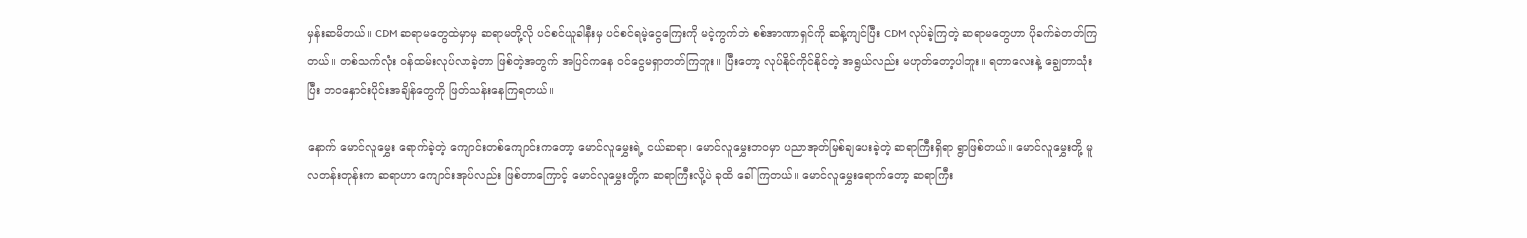မှန်းဆမိတယ်။ CDM ဆရာမတွေထဲမှာမှ ဆရာမတို့လို ပင်စင်ယူခါနီးမှ ပင်စင်ရမဲ့ငွေကြေးကို မငဲ့ကွက်ဘဲ စစ်အာဏာရှင်ကို ဆန့်ကျင်ပြီး CDM လုပ်ခဲ့ကြတဲ့ ဆရာမတွေဟာ ပိုခက်ခဲတတ်ကြတယ်။ တစ်သက်လုံး ဝန်ထမ်းလုပ်လာခဲ့တာ ဖြစ်တဲ့အတွက် အပြင်ကနေ ဝင်ငွေမရှာတတ်ကြဘူး။ ပြီးတော့ လုပ်နိုင်ကိုင်နိုင်တဲ့ အရွယ်လည်း မဟုတ်တော့ပါဘူး။ ရတာလေးနဲ့ ချွေတာသုံးပြီး ဘဝနှောင်းပိုင်းအချိန်တွေကို ဖြတ်သန်းနေကြရတယ်။

နောက် မောင်လူမွှေး ရောက်ခဲ့တဲ့ ကျောင်းတစ်ကျောင်းကတော့ မောင်လူမွှေးရဲ့ ငယ်ဆရာ၊ မောင်လူမွှေးဘဝမှာ ပညာအုတ်မြစ်ချပေးခဲ့တဲ့ ဆရာကြီးရှိရာ ရွာဖြစ်တယ်။ မောင်လူမွှေးတို့ မူလတန်းတုန်းက ဆရာဟာ ကျောင်းအုပ်လည်း ဖြစ်တာကြောင့် မောင်လူမွှေးတို့က ဆရာကြီးလို့ပဲ ခုထိ ခေါ်ကြတယ်။ မောင်လူမွှေးရောက်တော့ ဆရာကြီး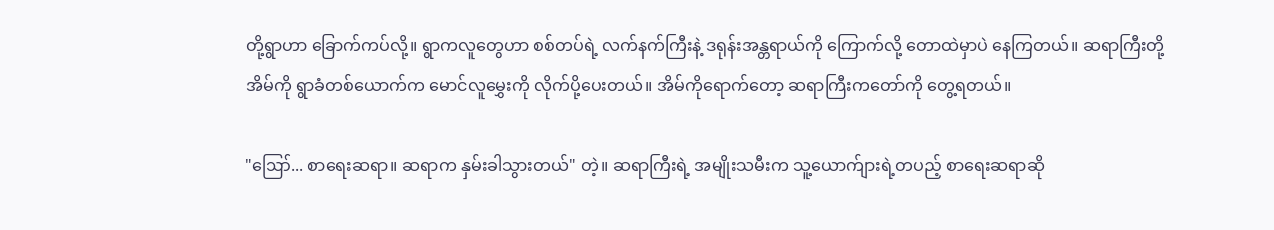တို့ရွာဟာ ခြောက်ကပ်လို့။ ရွာကလူတွေဟာ စစ်တပ်ရဲ့ လက်နက်ကြီးနဲ့ ဒရုန်းအန္တရာယ်ကို ကြောက်လို့ တောထဲမှာပဲ နေကြတယ်။ ဆရာကြီးတို့အိမ်ကို ရွာခံတစ်ယောက်က မောင်လူမွှေးကို လိုက်ပို့ပေးတယ်။ အိမ်ကိုရောက်တော့ ဆရာကြီးကတော်ကို တွေ့ရတယ်။

"ဪ... စာရေးဆရာ။ ဆရာက နှမ်းခါသွားတယ်" တဲ့။ ဆရာကြီးရဲ့ အမျိုးသမီးက သူ့ယောက်ျားရဲ့တပည့် စာရေးဆရာဆို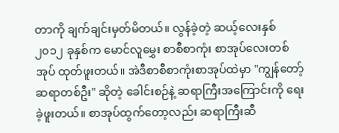တာကို ချက်ချင်းမှတ်မိတယ်။ လွန်ခဲ့တဲ့ ဆယ့်လေးနှစ် ၂၀၁၂ ခုနှစ်က မောင်လူမွှေး စာစီစာကုံး စာအုပ်လေးတစ်အုပ် ထုတ်ဖူးတယ်။ အဲဒီစာစီစာကုံးစာအုပ်ထဲမှာ "ကျွန်တော့် ဆရာတစ်ဦး" ဆိုတဲ့ ခေါင်းစဉ်နဲ့ ဆရာကြီးအကြောင်းကို ရေးခဲ့ဖူးတယ်။ စာအုပ်ထွက်တော့လည်း ဆရာကြီးဆီ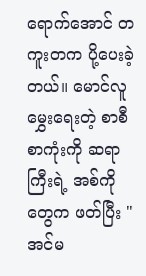ရောက်အောင် တကူးတက ပို့ပေးခဲ့တယ်။ မောင်လူမွှေးရေးတဲ့ စာစီစာကုံးကို ဆရာကြီးရဲ့ အစ်ကိုတွေက ဖတ်ပြီး "အင်မ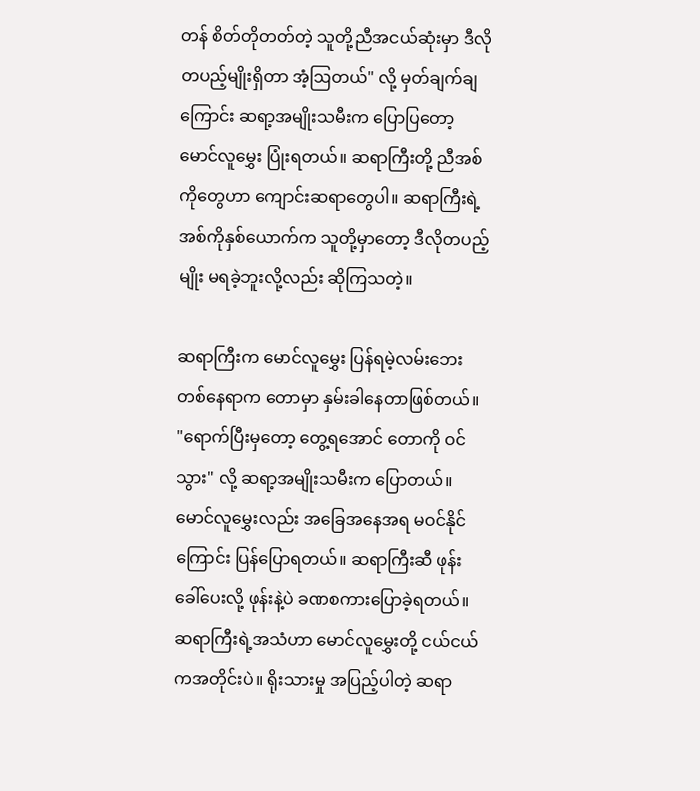တန် စိတ်တိုတတ်တဲ့ သူတို့ညီအငယ်ဆုံးမှာ ဒီလိုတပည့်မျိုးရှိတာ အံ့ဩတယ်" လို့ မှတ်ချက်ချကြောင်း ဆရာ့အမျိုးသမီးက ပြောပြတော့ မောင်လူမွှေး ပြုံးရတယ်။ ဆရာကြီးတို့ ညီအစ်ကိုတွေဟာ ကျောင်းဆရာတွေပါ။ ဆရာကြီးရဲ့ အစ်ကိုနှစ်ယောက်က သူတို့မှာတော့ ဒီလိုတပည့်မျိုး မရခဲ့ဘူးလို့လည်း ဆိုကြသတဲ့။

ဆရာကြီးက မောင်လူမွှေး ပြန်ရမဲ့လမ်းဘေး တစ်နေရာက တောမှာ နှမ်းခါနေတာဖြစ်တယ်။ "ရောက်ပြီးမှတော့ တွေ့ရအောင် တောကို ဝင်သွား" လို့ ဆရာ့အမျိုးသမီးက ပြောတယ်။ မောင်လူမွှေးလည်း အခြေအနေအရ မဝင်နိုင်ကြောင်း ပြန်ပြောရတယ်။ ဆရာကြီးဆီ ဖုန်းခေါ်ပေးလို့ ဖုန်းနဲ့ပဲ ခဏစကားပြောခဲ့ရတယ်။ ဆရာကြီးရဲ့အသံဟာ မောင်လူမွှေးတို့ ငယ်ငယ်ကအတိုင်းပဲ။ ရိုးသားမှု အပြည့်ပါတဲ့ ဆရာ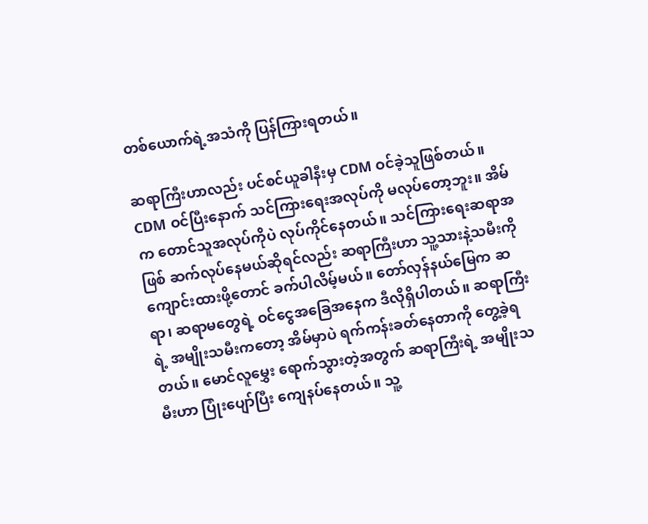တစ်ယောက်ရဲ့အသံကို ပြန်ကြားရတယ်။

ဆရာကြီးဟာလည်း ပင်စင်ယူခါနီးမှ CDM ဝင်ခဲ့သူဖြစ်တယ်။ CDM ဝင်ပြီးနောက် သင်ကြားရေးအလုပ်ကို မလုပ်တော့ဘူး။ အိမ်က တောင်သူအလုပ်ကိုပဲ လုပ်ကိုင်နေတယ်။ သင်ကြားရေးဆရာအဖြစ် ဆက်လုပ်နေမယ်ဆိုရင်လည်း ဆရာကြီးဟာ သူ့သားနဲ့သမီးကို ကျောင်းထားဖို့တောင် ခက်ပါလိမ့်မယ်။ တော်လှန်နယ်မြေက ဆရာ၊ ဆရာမတွေရဲ့ ဝင်ငွေအခြေအနေက ဒီလိုရှိပါတယ်။ ဆရာကြီးရဲ့ အမျိုးသမီးကတော့ အိမ်မှာပဲ ရက်ကန်းခတ်နေတာကို တွေ့ခဲ့ရတယ်။ မောင်လူမွှေး ရောက်သွားတဲ့အတွက် ဆရာကြီးရဲ့ အမျိုးသမီးဟာ ပြုံးပျော်ပြီး ကျေနပ်နေတယ်။ သူ့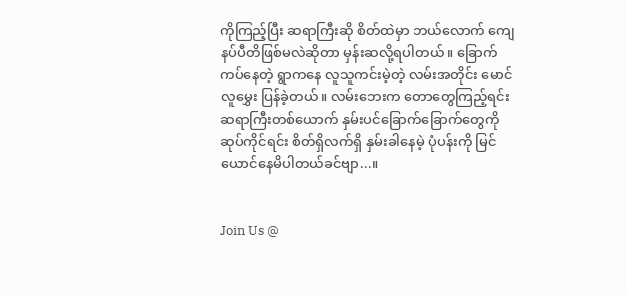ကိုကြည့်ပြီး ဆရာကြီးဆို စိတ်ထဲမှာ ဘယ်လောက် ကျေနပ်ပီတိဖြစ်မလဲဆိုတာ မှန်းဆလို့ရပါတယ်။ ခြောက်ကပ်နေတဲ့ ရွာကနေ လူသူကင်းမဲ့တဲ့ လမ်းအတိုင်း မောင်လူမွှေး ပြန်ခဲ့တယ်။ လမ်းဘေးက တောတွေကြည့်ရင်း ဆရာကြီးတစ်ယောက် နှမ်းပင်ခြောက်ခြောက်တွေကို ဆုပ်ကိုင်ရင်း စိတ်ရှိလက်ရှိ နှမ်းခါနေမဲ့ ပုံပန်းကို မြင်ယောင်နေမိပါတယ်ခင်ဗျာ...။


Join Us @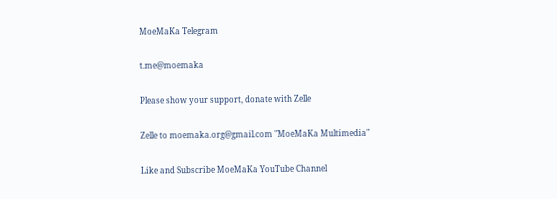MoeMaKa Telegram

t.me@moemaka

Please show your support, donate with Zelle

Zelle to moemaka.org@gmail.com "MoeMaKa Multimedia"

Like and Subscribe MoeMaKa YouTube Channel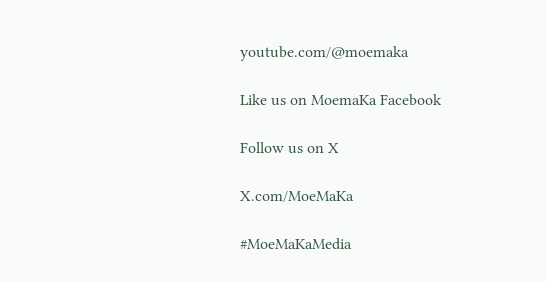youtube.com/@moemaka

Like us on MoemaKa Facebook

Follow us on X

X.com/MoeMaKa

#MoeMaKaMedia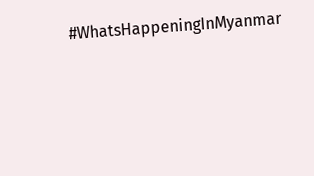#WhatsHappeningInMyanmar